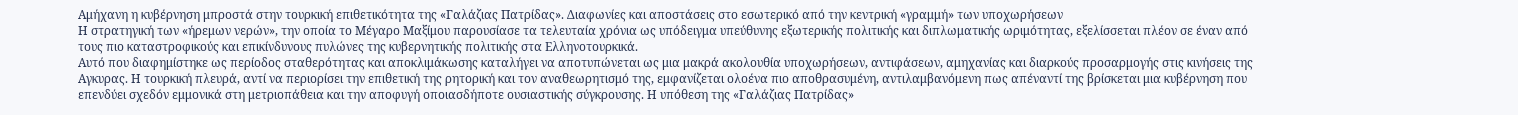Αμήχανη η κυβέρνηση μπροστά στην τουρκική επιθετικότητα της «Γαλάζιας Πατρίδας». Διαφωνίες και αποστάσεις στο εσωτερικό από την κεντρική «γραμμή» των υποχωρήσεων
Η στρατηγική των «ήρεμων νερών», την οποία το Μέγαρο Μαξίμου παρουσίασε τα τελευταία χρόνια ως υπόδειγμα υπεύθυνης εξωτερικής πολιτικής και διπλωματικής ωριμότητας, εξελίσσεται πλέον σε έναν από τους πιο καταστροφικούς και επικίνδυνους πυλώνες της κυβερνητικής πολιτικής στα Ελληνοτουρκικά.
Αυτό που διαφημίστηκε ως περίοδος σταθερότητας και αποκλιμάκωσης καταλήγει να αποτυπώνεται ως μια μακρά ακολουθία υποχωρήσεων, αντιφάσεων, αμηχανίας και διαρκούς προσαρμογής στις κινήσεις της Αγκυρας. Η τουρκική πλευρά, αντί να περιορίσει την επιθετική της ρητορική και τον αναθεωρητισμό της, εμφανίζεται ολοένα πιο αποθρασυμένη, αντιλαμβανόμενη πως απέναντί της βρίσκεται μια κυβέρνηση που επενδύει σχεδόν εμμονικά στη μετριοπάθεια και την αποφυγή οποιασδήποτε ουσιαστικής σύγκρουσης. Η υπόθεση της «Γαλάζιας Πατρίδας»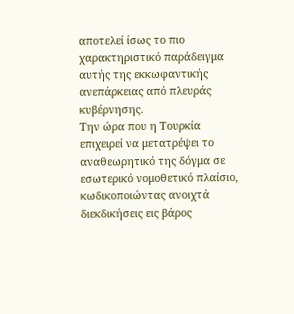αποτελεί ίσως το πιο χαρακτηριστικό παράδειγμα αυτής της εκκωφαντικής ανεπάρκειας από πλευράς κυβέρνησης.
Την ώρα που η Τουρκία επιχειρεί να μετατρέψει το αναθεωρητικό της δόγμα σε εσωτερικό νομοθετικό πλαίσιο, κωδικοποιώντας ανοιχτά διεκδικήσεις εις βάρος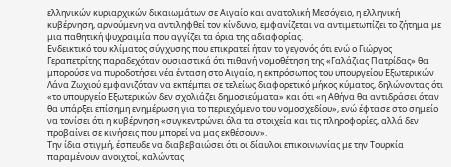ελληνικών κυριαρχικών δικαιωμάτων σε Αιγαίο και ανατολική Μεσόγειο, η ελληνική κυβέρνηση, αρνούμενη να αντιληφθεί τον κίνδυνο, εμφανίζεται να αντιμετωπίζει το ζήτημα με μια παθητική ψυχραιμία που αγγίζει τα όρια της αδιαφορίας.
Ενδεικτικό του κλίματος σύγχυσης που επικρατεί ήταν το γεγονός ότι ενώ ο Γιώργος Γεραπετρίτης παραδεχόταν ουσιαστικά ότι πιθανή νομοθέτηση της «Γαλάζιας Πατρίδας» θα μπορούσε να πυροδοτήσει νέα ένταση στο Αιγαίο, η εκπρόσωπος του υπουργείου Εξωτερικών Λάνα Ζωχιού εμφανιζόταν να εκπέμπει σε τελείως διαφορετικό μήκος κύματος, δηλώνοντας ότι «το υπουργείο Εξωτερικών δεν σχολιάζει δημοσιεύματα» και ότι «η Αθήνα θα αντιδράσει όταν θα υπάρξει επίσημη ενημέρωση για το περιεχόμενο του νομοσχεδίου», ενώ έφτασε στο σημείο να τονίσει ότι η κυβέρνηση «συγκεντρώνει όλα τα στοιχεία και τις πληροφορίες, αλλά δεν προβαίνει σε κινήσεις που μπορεί να μας εκθέσουν».
Την ίδια στιγμή, έσπευδε να διαβεβαιώσει ότι οι δίαυλοι επικοινωνίας με την Τουρκία παραμένουν ανοιχτοί, καλώντας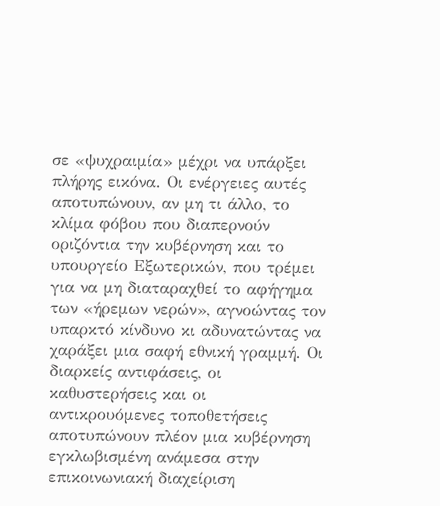σε «ψυχραιμία» μέχρι να υπάρξει πλήρης εικόνα. Οι ενέργειες αυτές αποτυπώνουν, αν μη τι άλλο, το κλίμα φόβου που διαπερνούν οριζόντια την κυβέρνηση και το υπουργείο Εξωτερικών, που τρέμει για να μη διαταραχθεί το αφήγημα των «ήρεμων νερών», αγνοώντας τον υπαρκτό κίνδυνο κι αδυνατώντας να χαράξει μια σαφή εθνική γραμμή. Οι διαρκείς αντιφάσεις, οι καθυστερήσεις και οι αντικρουόμενες τοποθετήσεις αποτυπώνουν πλέον μια κυβέρνηση εγκλωβισμένη ανάμεσα στην επικοινωνιακή διαχείριση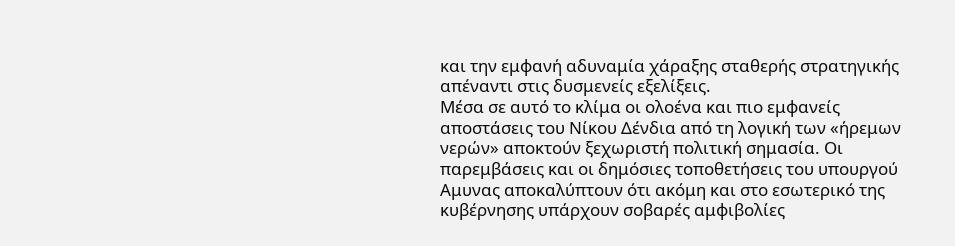και την εμφανή αδυναμία χάραξης σταθερής στρατηγικής απέναντι στις δυσμενείς εξελίξεις.
Μέσα σε αυτό το κλίμα οι ολοένα και πιο εμφανείς αποστάσεις του Νίκου Δένδια από τη λογική των «ήρεμων νερών» αποκτούν ξεχωριστή πολιτική σημασία. Οι παρεμβάσεις και οι δημόσιες τοποθετήσεις του υπουργού Αμυνας αποκαλύπτουν ότι ακόμη και στο εσωτερικό της κυβέρνησης υπάρχουν σοβαρές αμφιβολίες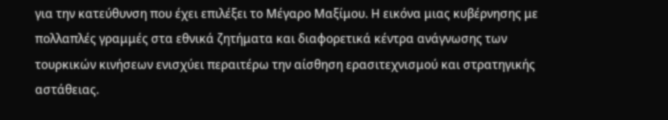για την κατεύθυνση που έχει επιλέξει το Μέγαρο Μαξίμου. Η εικόνα μιας κυβέρνησης με πολλαπλές γραμμές στα εθνικά ζητήματα και διαφορετικά κέντρα ανάγνωσης των τουρκικών κινήσεων ενισχύει περαιτέρω την αίσθηση ερασιτεχνισμού και στρατηγικής αστάθειας.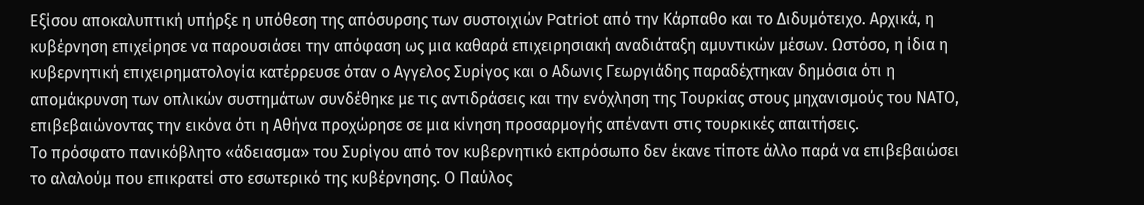Εξίσου αποκαλυπτική υπήρξε η υπόθεση της απόσυρσης των συστοιχιών Patriot από την Κάρπαθο και το Διδυμότειχο. Αρχικά, η κυβέρνηση επιχείρησε να παρουσιάσει την απόφαση ως μια καθαρά επιχειρησιακή αναδιάταξη αμυντικών μέσων. Ωστόσο, η ίδια η κυβερνητική επιχειρηματολογία κατέρρευσε όταν ο Αγγελος Συρίγος και ο Αδωνις Γεωργιάδης παραδέχτηκαν δημόσια ότι η απομάκρυνση των οπλικών συστημάτων συνδέθηκε με τις αντιδράσεις και την ενόχληση της Τουρκίας στους μηχανισμούς του ΝΑΤΟ, επιβεβαιώνοντας την εικόνα ότι η Αθήνα προχώρησε σε μια κίνηση προσαρμογής απέναντι στις τουρκικές απαιτήσεις.
Το πρόσφατο πανικόβλητο «άδειασμα» του Συρίγου από τον κυβερνητικό εκπρόσωπο δεν έκανε τίποτε άλλο παρά να επιβεβαιώσει το αλαλούμ που επικρατεί στο εσωτερικό της κυβέρνησης. Ο Παύλος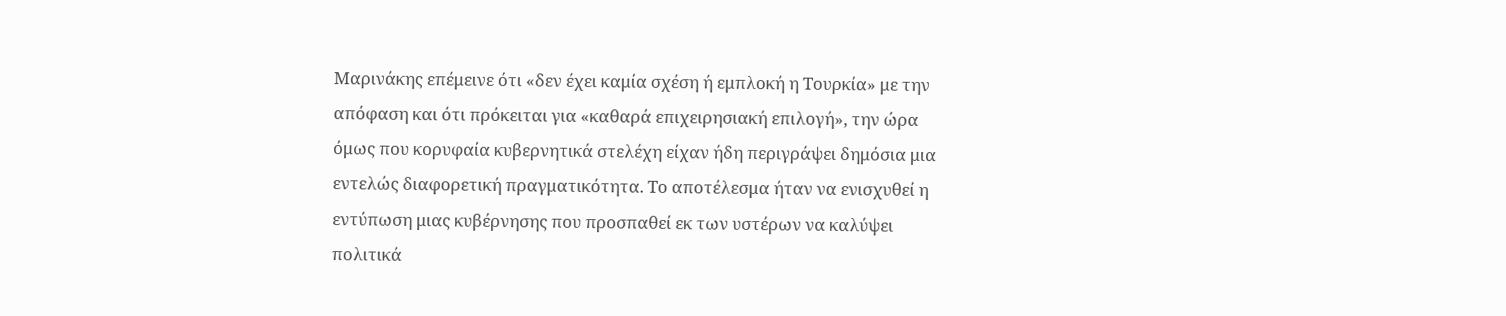Μαρινάκης επέμεινε ότι «δεν έχει καμία σχέση ή εμπλοκή η Τουρκία» με την απόφαση και ότι πρόκειται για «καθαρά επιχειρησιακή επιλογή», την ώρα όμως που κορυφαία κυβερνητικά στελέχη είχαν ήδη περιγράψει δημόσια μια εντελώς διαφορετική πραγματικότητα. Το αποτέλεσμα ήταν να ενισχυθεί η εντύπωση μιας κυβέρνησης που προσπαθεί εκ των υστέρων να καλύψει πολιτικά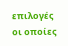επιλογές οι οποίες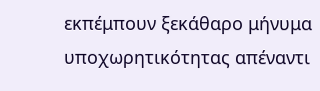εκπέμπουν ξεκάθαρο μήνυμα υποχωρητικότητας απέναντι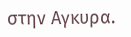στην Αγκυρα.